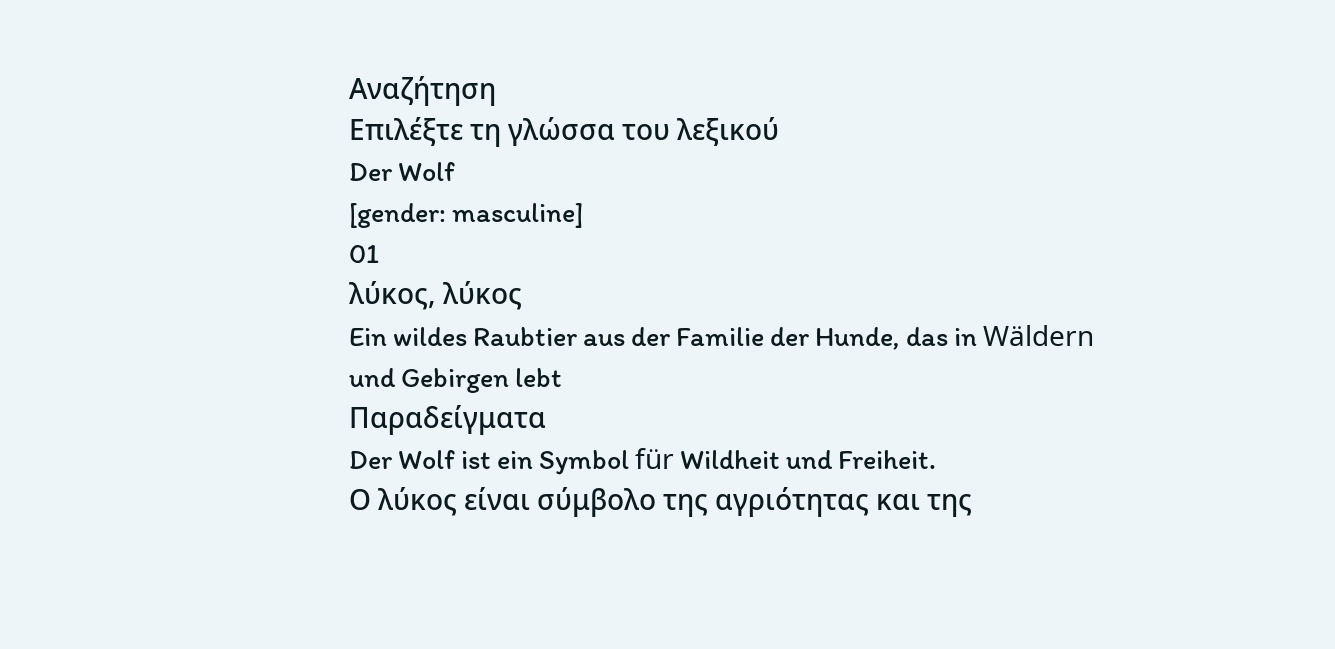Αναζήτηση
Επιλέξτε τη γλώσσα του λεξικού
Der Wolf
[gender: masculine]
01
λύκος, λύκος
Ein wildes Raubtier aus der Familie der Hunde, das in Wäldern und Gebirgen lebt
Παραδείγματα
Der Wolf ist ein Symbol für Wildheit und Freiheit.
Ο λύκος είναι σύμβολο της αγριότητας και της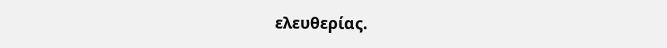ελευθερίας.